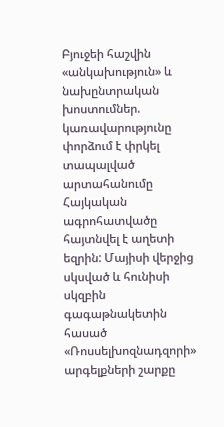Բյուջեի հաշվին «անկախություն» և նախընտրական խոստումներ. կառավարությունը փորձում է փրկել տապալված արտահանումը
Հայկական ագրոհատվածը հայտնվել է աղետի եզրին: Մայիսի վերջից սկսված և հունիսի սկզբին գագաթնակետին հասած «Ռոսսելխոզնադզորի» արգելքների շարքը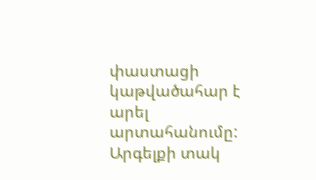փաստացի կաթվածահար է արել արտահանումը: Արգելքի տակ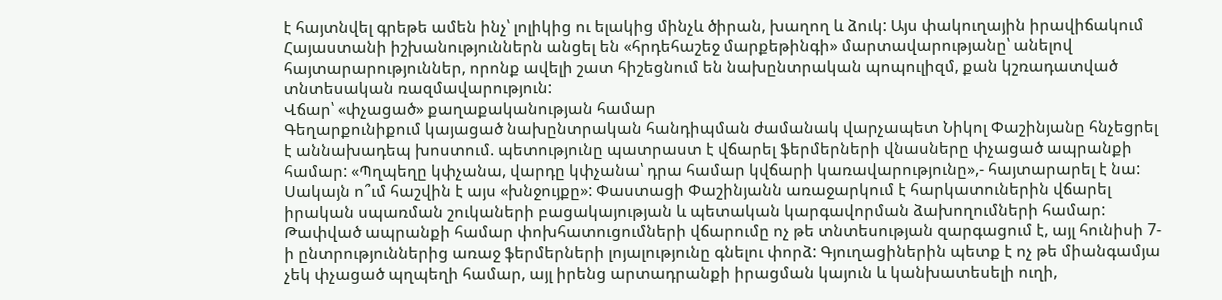է հայտնվել գրեթե ամեն ինչ՝ լոլիկից ու ելակից մինչև ծիրան, խաղող և ձուկ: Այս փակուղային իրավիճակում Հայաստանի իշխանություններն անցել են «հրդեհաշեջ մարքեթինգի» մարտավարությանը՝ անելով հայտարարություններ, որոնք ավելի շատ հիշեցնում են նախընտրական պոպուլիզմ, քան կշռադատված տնտեսական ռազմավարություն:
Վճար՝ «փչացած» քաղաքականության համար
Գեղարքունիքում կայացած նախընտրական հանդիպման ժամանակ վարչապետ Նիկոլ Փաշինյանը հնչեցրել է աննախադեպ խոստում. պետությունը պատրաստ է վճարել ֆերմերների վնասները փչացած ապրանքի համար: «Պղպեղը կփչանա, վարդը կփչանա՝ դրա համար կվճարի կառավարությունը»,- հայտարարել է նա:
Սակայն ո՞ւմ հաշվին է այս «խնջույքը»: Փաստացի Փաշինյանն առաջարկում է հարկատուներին վճարել իրական սպառման շուկաների բացակայության և պետական կարգավորման ձախողումների համար: Թափված ապրանքի համար փոխհատուցումների վճարումը ոչ թե տնտեսության զարգացում է, այլ հունիսի 7-ի ընտրություններից առաջ ֆերմերների լոյալությունը գնելու փորձ: Գյուղացիներին պետք է ոչ թե միանգամյա չեկ փչացած պղպեղի համար, այլ իրենց արտադրանքի իրացման կայուն և կանխատեսելի ուղի,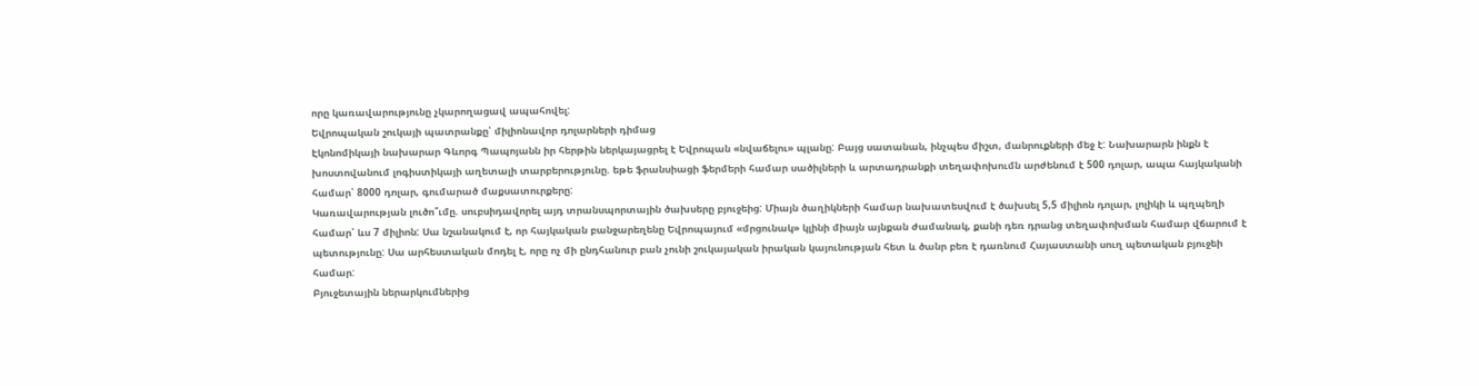որը կառավարությունը չկարողացավ ապահովել:
Եվրոպական շուկայի պատրանքը՝ միլիոնավոր դոլարների դիմաց
Էկոնոմիկայի նախարար Գևորգ Պապոյանն իր հերթին ներկայացրել է Եվրոպան «նվաճելու» պլանը: Բայց սատանան, ինչպես միշտ, մանրուքների մեջ է: Նախարարն ինքն է խոստովանում լոգիստիկայի աղետալի տարբերությունը. եթե ֆրանսիացի ֆերմերի համար սածիլների և արտադրանքի տեղափոխումն արժենում է 500 դոլար, ապա հայկականի համար՝ 8000 դոլար, գումարած մաքսատուրքերը:
Կառավարության լուծո՞ւմը. սուբսիդավորել այդ տրանսպորտային ծախսերը բյուջեից: Միայն ծաղիկների համար նախատեսվում է ծախսել 5,5 միլիոն դոլար, լոլիկի և պղպեղի համար՝ ևս 7 միլիոն: Սա նշանակում է, որ հայկական բանջարեղենը Եվրոպայում «մրցունակ» կլինի միայն այնքան ժամանակ, քանի դեռ դրանց տեղափոխման համար վճարում է պետությունը: Սա արհեստական մոդել է, որը ոչ մի ընդհանուր բան չունի շուկայական իրական կայունության հետ և ծանր բեռ է դառնում Հայաստանի սուղ պետական բյուջեի համար:
Բյուջետային ներարկումներից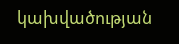կախվածության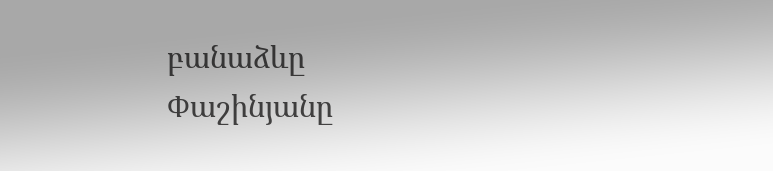բանաձևը
Փաշինյանը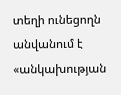տեղի ունեցողն անվանում է «անկախության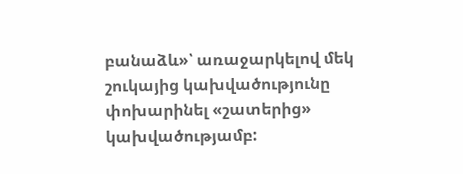բանաձև»՝ առաջարկելով մեկ շուկայից կախվածությունը փոխարինել «շատերից» կախվածությամբ: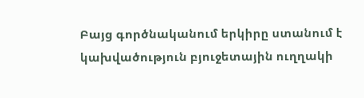Բայց գործնականում երկիրը ստանում է կախվածություն բյուջետային ուղղակի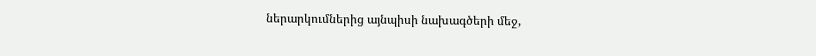ներարկումներից այնպիսի նախագծերի մեջ,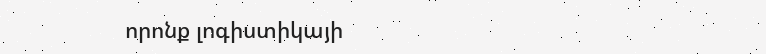որոնք լոգիստիկայի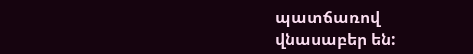պատճառով վնասաբեր են: